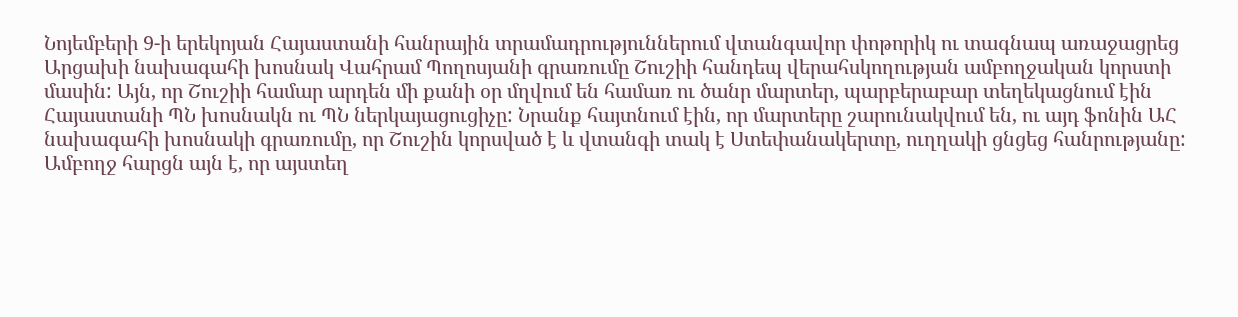Նոյեմբերի 9-ի երեկոյան Հայաստանի հանրային տրամադրություններում վտանգավոր փոթորիկ ու տագնապ առաջացրեց Արցախի նախագահի խոսնակ Վահրամ Պողոսյանի գրառումը Շուշիի հանդեպ վերահսկողության ամբողջական կորստի մասին: Այն, որ Շուշիի համար արդեն մի քանի օր մղվում են համառ ու ծանր մարտեր, պարբերաբար տեղեկացնում էին Հայաստանի ՊՆ խոսնակն ու ՊՆ ներկայացուցիչը: Նրանք հայտնում էին, որ մարտերը շարունակվում են, ու այդ ֆոնին ԱՀ նախագահի խոսնակի գրառումը, որ Շուշին կորսված է և վտանգի տակ է Ստեփանակերտը, ուղղակի ցնցեց հանրությանը: Ամբողջ հարցն այն է, որ այստեղ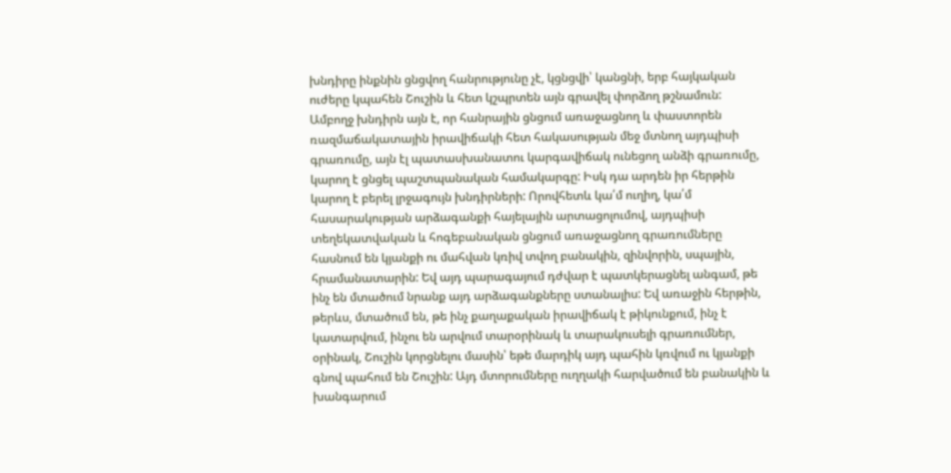խնդիրը ինքնին ցնցվող հանրությունը չէ, կցնցվի՝ կանցնի, երբ հայկական ուժերը կպահեն Շուշին և հետ կշպրտեն այն գրավել փորձող թշնամուն:
Ամբողջ խնդիրն այն է, որ հանրային ցնցում առաջացնող և փաստորեն ռազմաճակատային իրավիճակի հետ հակասության մեջ մտնող այդպիսի գրառումը, այն էլ պատասխանատու կարգավիճակ ունեցող անձի գրառումը, կարող է ցնցել պաշտպանական համակարգը: Իսկ դա արդեն իր հերթին կարող է բերել լրջագույն խնդիրների: Որովհետև կա՛մ ուղիղ, կա՛մ հասարակության արձագանքի հայելային արտացոլումով, այդպիսի տեղեկատվական և հոգեբանական ցնցում առաջացնող գրառումները հասնում են կյանքի ու մահվան կռիվ տվող բանակին, զինվորին, սպային, հրամանատարին: Եվ այդ պարագայում դժվար է պատկերացնել անգամ, թե ինչ են մտածում նրանք այդ արձագանքները ստանալիս: Եվ առաջին հերթին, թերևս, մտածում են, թե ինչ քաղաքական իրավիճակ է թիկունքում, ինչ է կատարվում, ինչու են արվում տարօրինակ և տարակուսելի գրառումներ, օրինակ, Շուշին կորցնելու մասին՝ եթե մարդիկ այդ պահին կռվում ու կյանքի գնով պահում են Շուշին: Այդ մտորումները ուղղակի հարվածում են բանակին և խանգարում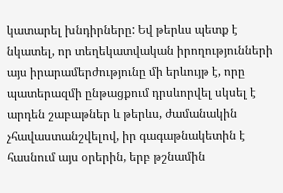կատարել խնդիրները: Եվ թերևս պետք է նկատել, որ տեղեկատվական իրողությունների այս իրարամերժությունը մի երևույթ է, որը պատերազմի ընթացքում դրսևորվել սկսել է արդեն շաբաթներ և թերևս, ժամանակին չհավաստանշվելով, իր գագաթնակետին է հասնում այս օրերին, երբ թշնամին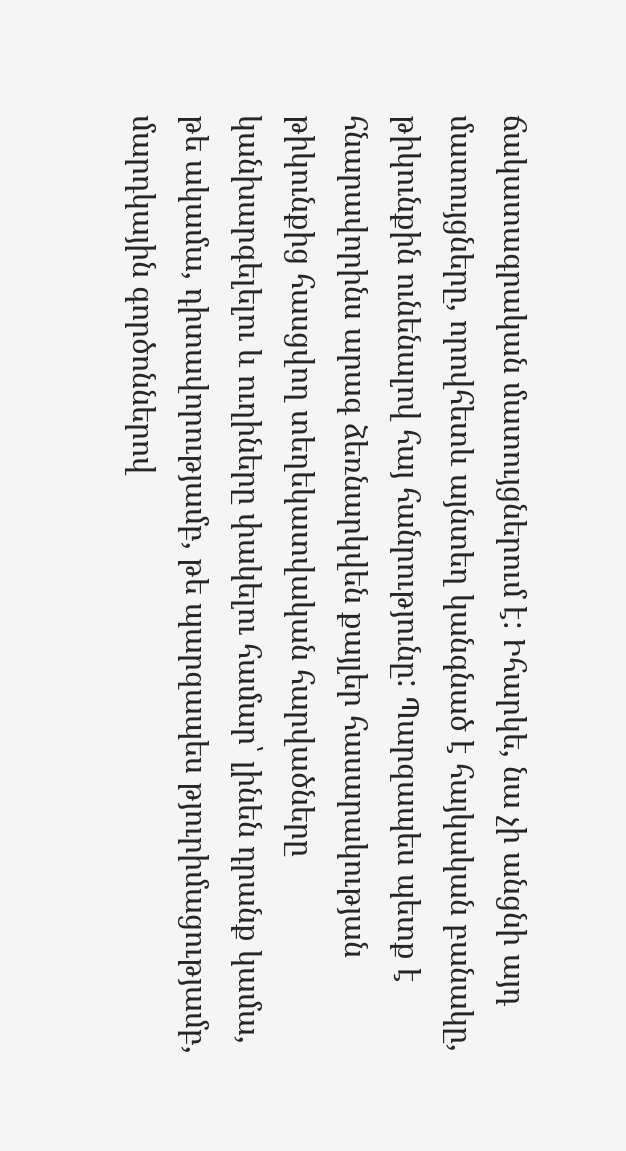ճակատագրական մատույցներում է: Իհարկե, նա չի անցնի այդ մատույցները, որովհետև այնտեղ կանգնած է հայկական բանակը, թիկունքին ունենալով հայ հանրությունը: Պարզապես պետք է հնարավորինս արագ ձեռնարկվեն քայլեր հասարակության թիկունքից հասցվող տեղեկատվական հարվածները կանխարգելելու և ուղիները փակելու համար՝ լինեն դրանք կամա, թե ակամա, դիտավորությամբ, թե պարզապես թյուրիմացությամբ, մարդկային գործոններով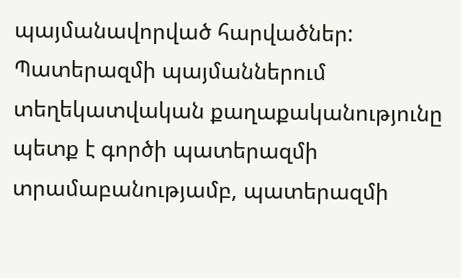պայմանավորված հարվածներ: Պատերազմի պայմաններում տեղեկատվական քաղաքականությունը պետք է գործի պատերազմի տրամաբանությամբ, պատերազմի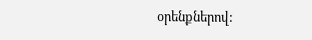օրենքներով: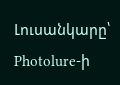Լուսանկարը՝ Photolure-ի